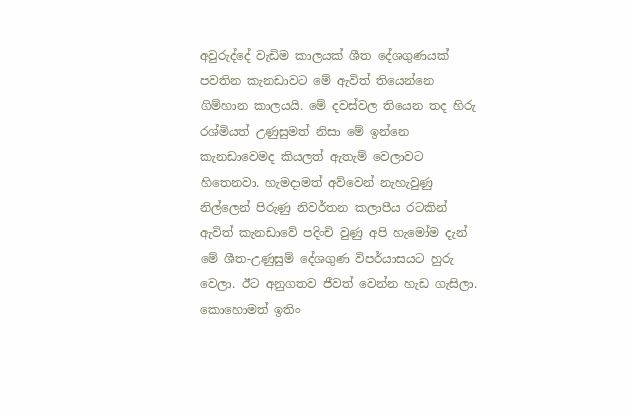අවුරුද්දේ වැඩිම කාලයක් ශීත දේශගුණයක් පවතින කැනඩාවට මේ ඇවිත් තියෙන්නෙ ගිම්හාන කාලයයි. මේ දවස්වල තියෙන තද හිරු රශ්මියත් උණුසුමත් නිසා මේ ඉන්නෙ කැනඩාවෙමද කියලත් ඇතැම් වෙලාවට හිතෙනවා. හැමදාමත් අව්වෙන් නැහැවුණු නිල්ලෙන් පිරුණු නිවර්තන කලාපීය රටකින් ඇවිත් කැනඩාවේ පදිංචි වුණු අපි හැමෝම දැන් මේ ශීත-උණුසුම් දේශගුණ විපර්යාසයට හුරු වෙලා. ඊට අනුගතව ජීවත් වෙන්න හැඩ ගැසිලා. කොහොමත් ඉතිං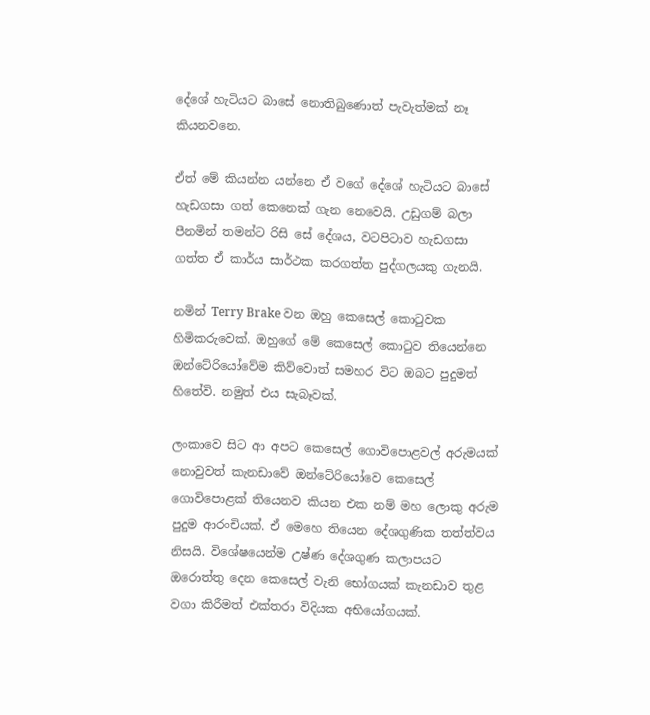දේශේ හැටියට බාසේ නොතිබුණොත් පැවැත්මක් නෑ කියනවනෙ.

ඒත් මේ කියන්න යන්නෙ ඒ වගේ දේශේ හැටියට බාසේ හැඩගසා ගත් කෙනෙක් ගැන නෙවෙයි. උඩුගම් බලා පීනමින් තමන්ට රිසි සේ දේශය, වටපිටාව හැඩගසා ගත්ත ඒ කාර්ය සාර්ථක කරගත්ත පුද්ගලයකු ගැනයි.

නමින් Terry Brake වන ඔහු කෙසෙල් කොටුවක හිමිකරුවෙක්. ඔහුගේ මේ කෙසෙල් කොටුව තියෙන්නෙ ඔන්ටේරියෝවේම කිව්වොත් සමහර විට ඔබට පුදුමත් හිතේවි. නමුත් එය සැබෑවක්.

ලංකාවෙ සිට ආ අපට කෙසෙල් ගොවිපොළවල් අරුමයක් නොවුවත් කැනඩාවේ ඔන්ටේරියෝවෙ කෙසෙල් ගොවිපොළක් තියෙනව කියන එක නම් මහ ලොකු අරුම පුදුම ආරංචියක්. ඒ මෙහෙ තියෙන දේශගුණික තත්ත්වය නිසයි. විශේෂයෙන්ම උෂ්ණ දේශගුණ කලාපයට ඔරොත්තු දෙන කෙසෙල් වැනි භෝගයක් කැනඩාව තුළ වගා කිරීමත් එක්තරා විදියක අභියෝගයක්.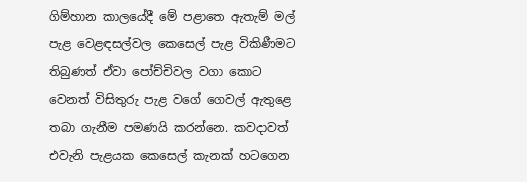ගිම්හාන කාලයේදී මේ පළාතෙ ඇතැම් මල් පැළ වෙළඳසල්වල කෙසෙල් පැළ විකිණීමට තිබුණත් ඒවා පෝච්චිවල වගා කොට වෙනත් විසිතුරු පැළ වගේ ගෙවල් ඇතුළෙ තබා ගැනීම පමණයි කරන්නෙ. කවදාවත් එවැනි පැළයක කෙසෙල් කැනක් හටගෙන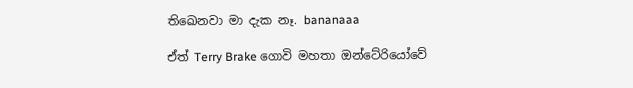තිඛෙනවා මා දැක නෑ. bananaaa

ඒත් Terry Brake ගොවි මහතා ඔන්ටේරියෝවේ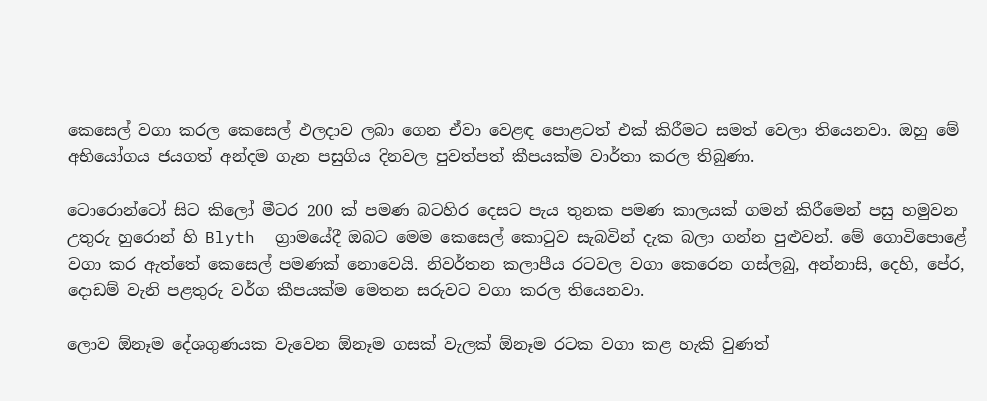කෙසෙල් වගා කරල කෙසෙල් ඵලදාව ලබා ගෙන ඒවා වෙළඳ පොළටත් එක් කිරීමට සමත් වෙලා තියෙනවා. ඔහු මේ අභියෝගය ජයගත් අන්දම ගැන පසුගිය දිනවල පුවත්පත් කීපයක්ම වාර්තා කරල තිබුණා.

ටොරොන්ටෝ සිට කිලෝ මීටර 200 ක් පමණ බටහිර දෙසට පැය තුනක පමණ කාලයක් ගමන් කිරීමෙන් පසු හමුවන උතුරු හුරොන් හි Blyth  ග්‍රාමයේදී ඔබට මෙම කෙසෙල් කොටුව සැබවින් දැක බලා ගන්න පුළුවන්. මේ ගොවිපොළේ වගා කර ඇත්තේ කෙසෙල් පමණක් නොවෙයි. නිවර්තන කලාපීය රටවල වගා කෙරෙන ගස්ලබු, අන්නාසි, දෙහි, පේර, දොඩම් වැනි පළතුරු වර්ග කීපයක්ම මෙතන සරුවට වගා කරල තියෙනවා.

ලොව ඕනෑම දේශගුණයක වැවෙන ඕනෑම ගසක් වැලක් ඕනෑම රටක වගා කළ හැකි වුණත්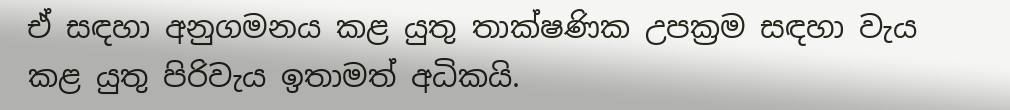ඒ සඳහා අනුගමනය කළ යුතු තාක්ෂණික උපක්‍රම සඳහා වැය කළ යුතු පිරිවැය ඉතාමත් අධිකයි.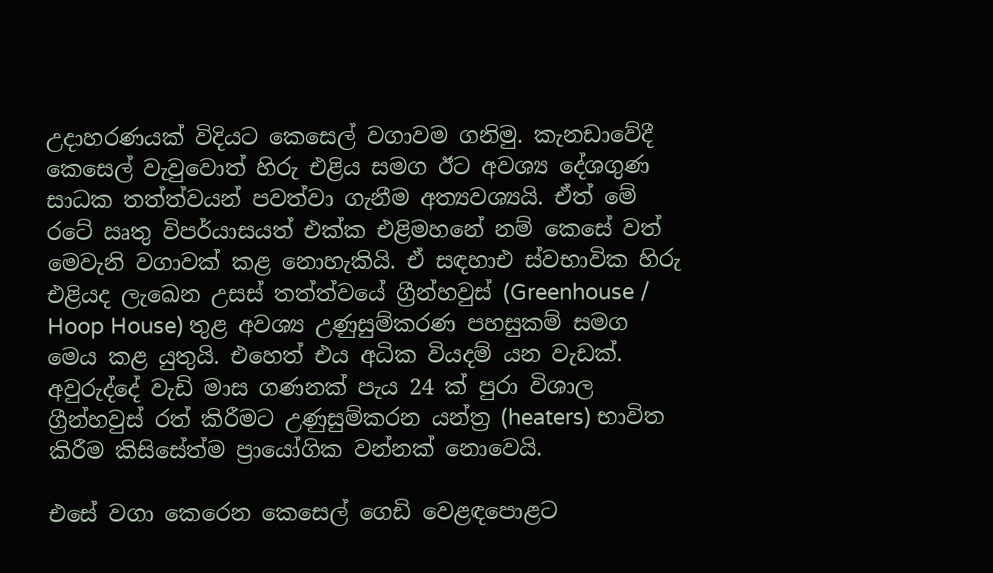උදාහරණයක් විදියට කෙසෙල් වගාවම ගනිමු. කැනඩාවේදී කෙසෙල් වැවුවොත් හිරු එළිය සමග ඊට අවශ්‍ය දේශගුණ සාධක තත්ත්වයන් පවත්වා ගැනීම අත්‍යවශ්‍යයි. ඒත් මේ රටේ ඍතු විපර්යාසයත් එක්ක එළිමහනේ නම් කෙසේ වත් මෙවැනි වගාවක් කළ නොහැකියි. ඒ සඳහාඑ ස්වභාවික හිරු එළියද ලැඛෙන උසස් තත්ත්වයේ ග්‍රීන්හවුස් (Greenhouse / Hoop House) තුළ අවශ්‍ය උණුසුම්කරණ පහසුකම් සමග මෙය කළ යුතුයි. එහෙත් එය අධික වියදම් යන වැඩක්. අවුරුද්දේ වැඩි මාස ගණනක් පැය 24 ක් පුරා විශාල ග්‍රීන්හවුස් රත් කිරීමට උණුසුම්කරන යන්ත්‍ර (heaters) භාවිත කිරීම කිසිසේත්ම ප්‍රායෝගික වන්නක් නොවෙයි.

එසේ වගා කෙරෙන කෙසෙල් ගෙඩි වෙළඳපොළට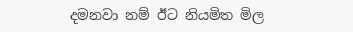දමනවා නම් ඊට නියමිත මිල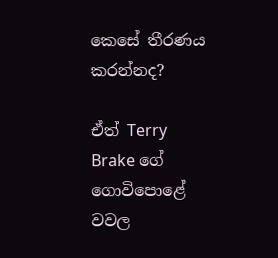කෙසේ තීරණය කරන්නද?

ඒත් Terry Brake ගේ ගොවිපොළේ වවල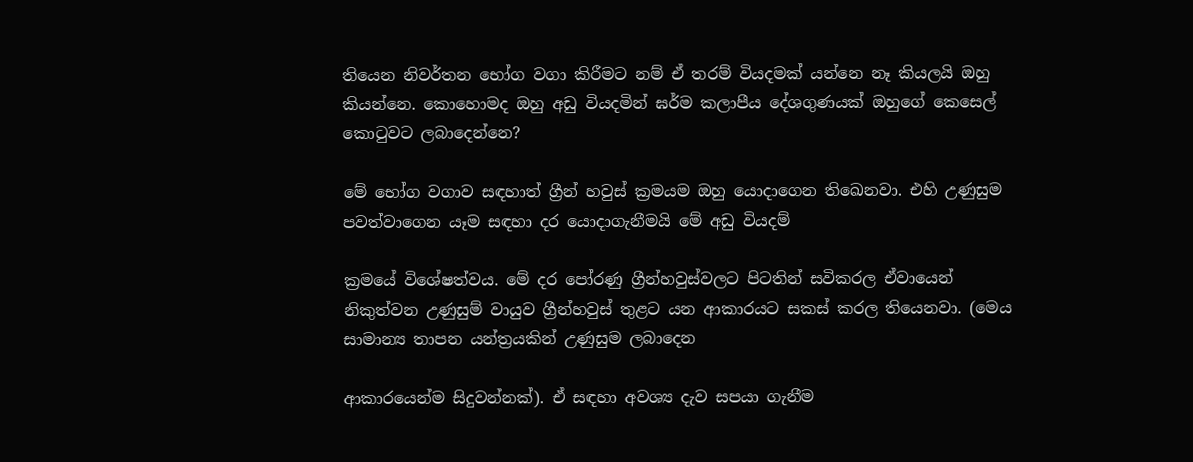තියෙන නිවර්තන භෝග වගා කිරීමට නම් ඒ තරම් වියදමක් යන්නෙ නෑ කියලයි ඔහු කියන්නෙ. කොහොමද ඔහු අඩු වියදමින් ඝර්ම කලාපීය දේශගුණයක් ඔහුගේ කෙසෙල් කොටුවට ලබාදෙන්නෙ?

මේ භෝග වගාව සඳහාත් ග්‍රීන් හවුස් ක්‍රමයම ඔහු යොදාගෙන තිඛෙනවා. එහි උණුසුම පවත්වාගෙන යෑම සඳහා දර යොදාගැනීමයි මේ අඩු වියදම්

ක්‍රමයේ විශේෂත්වය. මේ දර පෝරණු ග්‍රීන්හවුස්වලට පිටතින් සවිකරල ඒවායෙන් නිකුත්වන උණුසුම් වායුව ග්‍රීන්හවුස් තුළට යන ආකාරයට සකස් කරල තියෙනවා. (මෙය සාමාන්‍ය තාපන යන්ත්‍රයකින් උණුසුම ලබාදෙන

ආකාරයෙන්ම සිදුවන්නක්). ඒ සඳහා අවශ්‍ය දැව සපයා ගැනීම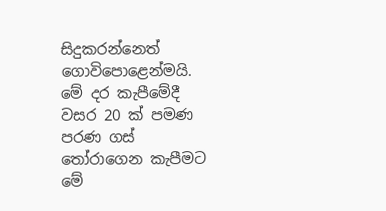සිදුකරන්නෙත් ගොවිපොළෙන්මයි. මේ දර කැපීමේදී වසර 20 ක් පමණ පරණ ගස් තෝරාගෙන කැපීමට මේ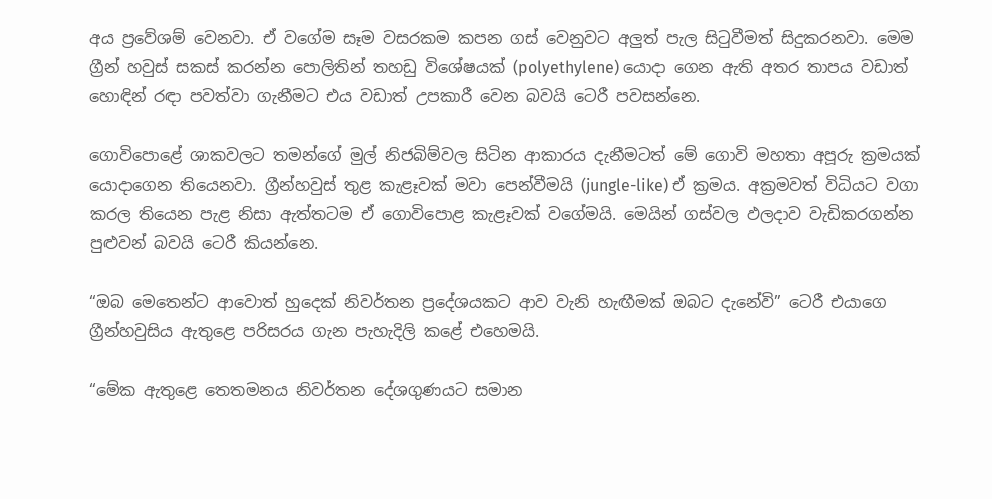අය ප්‍රවේශම් වෙනවා. ඒ වගේම සෑම වසරකම කපන ගස් වෙනුවට අලුත් පැල සිටුවීමත් සිදුකරනවා. මෙම ග්‍රීන් හවුස් සකස් කරන්න පොලිතින් තහඩු විශේෂයක් (polyethylene) යොදා ගෙන ඇති අතර තාපය වඩාත් හොඳින් රඳා පවත්වා ගැනීමට එය වඩාත් උපකාරී වෙන බවයි ටෙරී පවසන්නෙ.

ගොවිපොළේ ශාකවලට තමන්ගේ මුල් නිජබිම්වල සිටින ආකාරය දැනීමටත් මේ ගොවි මහතා අපූරු ක්‍රමයක් යොදාගෙන තියෙනවා. ග්‍රීන්හවුස් තුළ කැළෑවක් මවා පෙන්වීමයි (jungle-like) ඒ ක්‍රමය. අක්‍රමවත් විධියට වගා කරල තියෙන පැළ නිසා ඇත්තටම ඒ ගොවිපොළ කැළෑවක් වගේමයි. මෙයින් ගස්වල ඵලදාව වැඩිකරගන්න පුළුවන් බවයි ටෙරී කියන්නෙ.

“ඔබ මෙතෙන්ට ආවොත් හුදෙක් නිවර්තන ප්‍රදේශයකට ආව වැනි හැඟීමක් ඔබට දැනේවි” ටෙරී එයාගෙ ග්‍රීන්හවුසිය ඇතුළෙ පරිසරය ගැන පැහැදිලි කළේ එහෙමයි.

“මේක ඇතුළෙ තෙතමනය නිවර්තන දේශගුණයට සමාන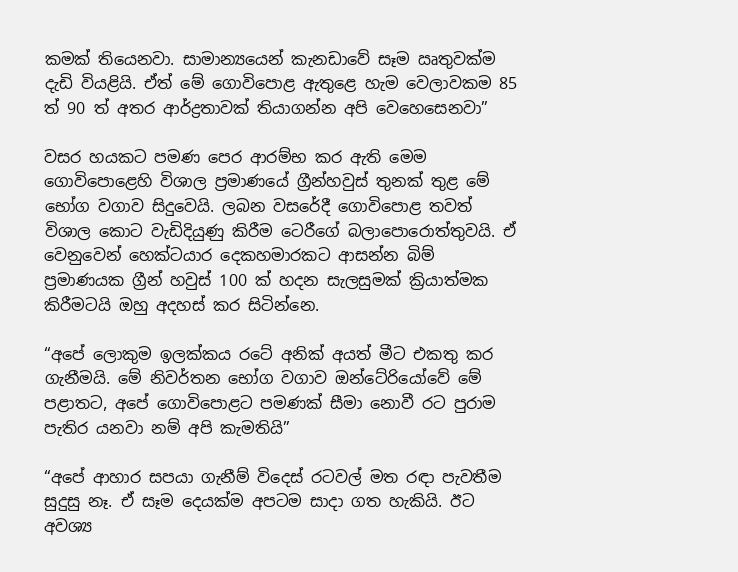කමක් තියෙනවා. සාමාන්‍යයෙන් කැනඩාවේ සෑම ඍතුවක්ම දැඩි වියළියි. ඒත් මේ ගොවිපොළ ඇතුළෙ හැම වෙලාවකම 85 ත් 90 ත් අතර ආර්ද්‍රතාවක් තියාගන්න අපි වෙහෙසෙනවා”

වසර හයකට පමණ පෙර ආරම්භ කර ඇති මෙම ගොවිපොළෙහි විශාල ප්‍රමාණයේ ග්‍රීන්හවුස් තුනක් තුළ මේ භෝග වගාව සිදුවෙයි. ලබන වසරේදී ගොවිපොළ තවත් විශාල කොට වැඩිදියුණු කිරීම ටෙරීගේ බලාපොරොත්තුවයි. ඒ වෙනුවෙන් හෙක්ටයාර දෙකහමාරකට ආසන්න බිම් ප්‍රමාණයක ග්‍රීන් හවුස් 100 ක් හදන සැලසුමක් ක්‍රියාත්මක කිරීමටයි ඔහු අදහස් කර සිටින්නෙ.

“අපේ ලොකුම ඉලක්කය රටේ අනික් අයත් මීට එකතු කර ගැනීමයි. මේ නිවර්තන භෝග වගාව ඔන්ටේරියෝවේ මේ පළාතට, අපේ ගොවිපොළට පමණක් සීමා නොවී රට පුරාම පැතිර යනවා නම් අපි කැමතියි”

“අපේ ආහාර සපයා ගැනීම් විදෙස් රටවල් මත රඳා පැවතීම සුදුසු නෑ. ඒ සෑම දෙයක්ම අපටම සාදා ගත හැකියි. ඊට අවශ්‍ය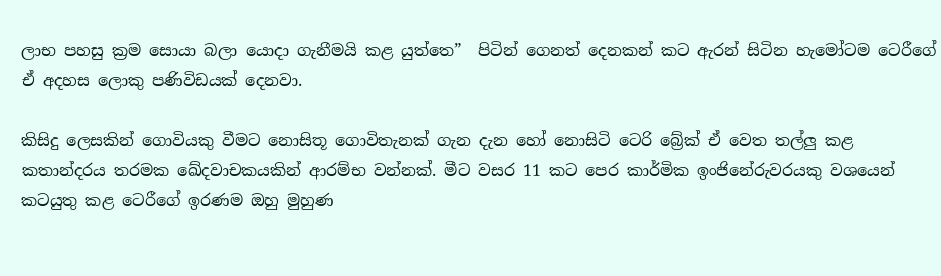ලාභ පහසු ක්‍රම සොයා බලා යොදා ගැනීමයි කළ යුත්තෙ”  පිටින් ගෙනත් දෙනකන් කට ඇරන් සිටින හැමෝටම ටෙරීගේ ඒ අදහස ලොකු පණිවිඩයක් දෙනවා.

කිසිදු ලෙසකින් ගොවියකු වීමට නොසිතූ ගොවිතැනක් ගැන දැන හෝ නොසිටි ටෙරි බ්‍රේක් ඒ වෙත තල්ලු කළ කතාන්දරය තරමක ඛේදවාචකයකින් ආරම්භ වන්නක්. මීට වසර 11 කට පෙර කාර්මික ඉංජිනේරුවරයකු වශයෙන් කටයුතු කළ ටෙරීගේ ඉරණම ඔහු මුහුණ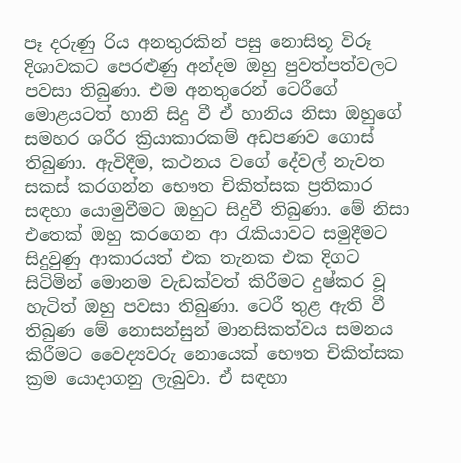පෑ දරුණු රිය අනතුරකින් පසු නොසිතූ විරූ දිශාවකට පෙරළුණු අන්දම ඔහු පුවත්පත්වලට පවසා තිබුණා. එම අනතුරෙන් ටෙරීගේ මොළයටත් හානි සිදු වී ඒ හානිය නිසා ඔහුගේ සමහර ශරීර ක්‍රියාකාරකම් අඩපණව ගොස් තිබුණා. ඇවිදීම, කථනය වගේ දේවල් නැවත සකස් කරගන්න භෞත චිකිත්සක ප්‍රතිකාර සඳහා යොමුවීමට ඔහුට සිදුවී තිබුණා. මේ නිසා එතෙක් ඔහු කරගෙන ආ රැකියාවට සමුදීමට සිදුවුණු ආකාරයත් එක තැනක එක දිගට සිටිමින් මොනම වැඩක්වත් කිරීමට දුෂ්කර වූ හැටිත් ඔහු පවසා තිබුණා. ටෙරී තුළ ඇති වී තිබුණ මේ නොසන්සුන් මානසිකත්වය සමනය කිරීමට වෛද්‍යවරු නොයෙක් භෞත චිකිත්සක ක්‍රම යොදාගනු ලැබුවා. ඒ සඳහා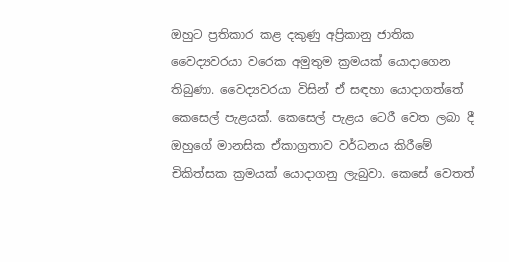ඔහුට ප්‍රතිකාර කළ දකුණු අප්‍රිකානු ජාතික වෛද්‍යවරයා වරෙක අමුතුම ක්‍රමයක් යොදාගෙන තිබුණා. වෛද්‍යවරයා විසින් ඒ සඳහා යොදාගත්තේ කෙසෙල් පැළයක්. කෙසෙල් පැළය ටෙරී වෙත ලබා දී ඔහුගේ මානසික ඒකාග්‍රතාව වර්ධනය කිරීමේ චිකිත්සක ක්‍රමයක් යොදාගනු ලැබුවා. කෙසේ වෙතත්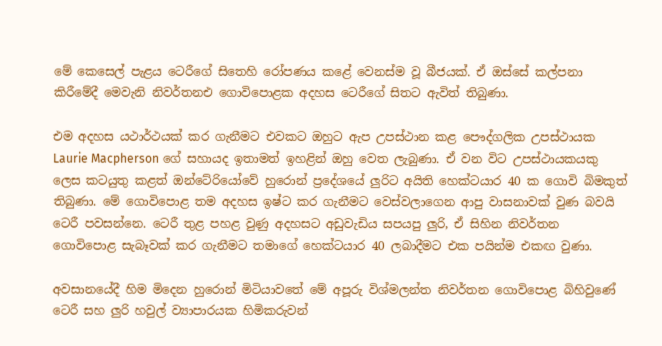මේ කෙසෙල් පැළය ටෙරීගේ සිතෙහි රෝපණය කළේ වෙනස්ම වූ බීජයක්. ඒ ඔස්සේ කල්පනා කිරීමේදී මෙවැනි නිවර්තනඑ ගොවිපොළක අදහස ටෙරීගේ සිතට ඇවිත් තිබුණා.

එම අදහස යථාර්ථයක් කර ගැනීමට එවකට ඔහුට ඇප උපස්ථාන කළ පෞද්ගලික උපස්ථායක Laurie Macpherson ගේ සහායද ඉතාමත් ඉහළින් ඔහු වෙත ලැබුණා. ඒ වන විට උපස්ථායකයකු ලෙස කටයුතු කළත් ඔන්ටේරියෝවේ හුරොන් ප්‍රදේශයේ ලුරිට අයිති හෙක්ටයාර 40 ක ගොවි බිමකුත් තිබුණා. මේ ගොවිපොළ තම අදහස ඉෂ්ට කර ගැනීමට වෙස්වලාගෙන ආපු වාසනාවක් වුණ බවයි ටෙරී පවසන්නෙ. ටෙරී තුළ පහළ වුණු අදහසට අඩුවැඩිය සපයපු ලුරි, ඒ සිහින නිවර්තන ගොවිපොළ සැබෑවක් කර ගැනීමට තමාගේ හෙක්ටයාර 40 ලබාදීමට එක පයින්ම එකඟ වුණා.

අවසානයේදී හිම මිදෙන හුරොන් මිටියාවතේ මේ අපූරු විශ්මලන්ත නිවර්තන ගොවිපොළ බිහිවුණේ ටෙරී සහ ලුරි හවුල් ව්‍යාපාරයක හිමිකරුවන්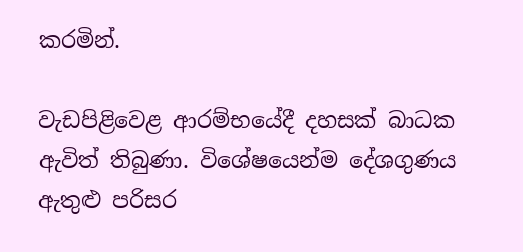කරමින්.

වැඩපිළිවෙළ ආරම්භයේදී දහසක් බාධක ඇවිත් තිබුණා. විශේෂයෙන්ම දේශගුණය ඇතුළු පරිසර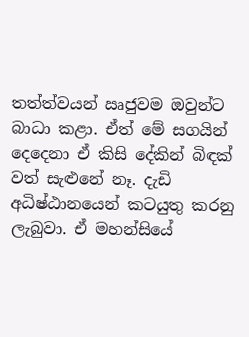තත්ත්වයන් ඍජුවම ඔවුන්ට බාධා කළා. ඒත් මේ සගයින් දෙදෙනා ඒ කිසි දේකින් බිඳක් වත් සැළුනේ නෑ. දැඩි අධිෂ්ඨානයෙන් කටයුතු කරනු ලැබුවා. ඒ මහන්සියේ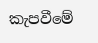කැපවීමේ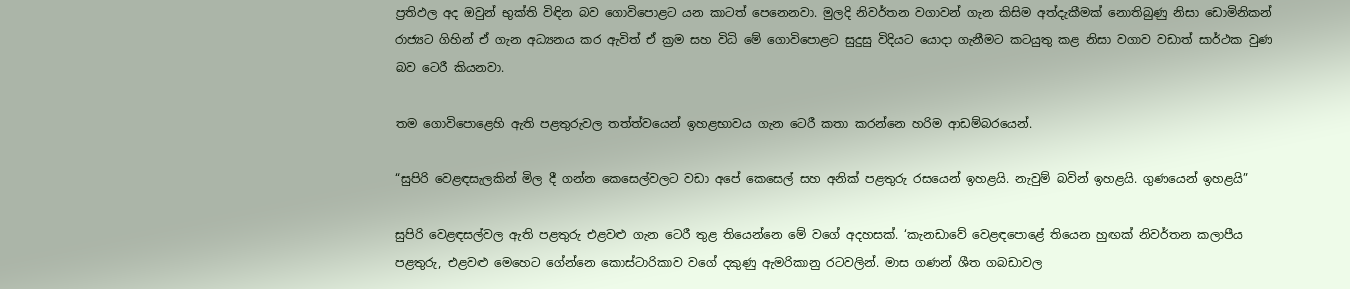ප්‍රතිඵල අද ඔවුන් භුක්ති විඳින බව ගොවිපොළට යන කාටත් පෙනෙනවා. මුලදි නිවර්තන වගාවන් ගැන කිසිම අත්දැකීමක් නොතිබුණු නිසා ඩොමිනිකන් රාජ්‍යට ගිහින් ඒ ගැන අධ්‍යනය කර ඇවිත් ඒ ක්‍රම සහ විධි මේ ගොවිපොළට සුදුසු විදියට යොදා ගැනීමට කටයුතු කළ නිසා වගාව වඩාත් සාර්ථක වුණ බව ටෙරී කියනවා.

තම ගොවිපොළෙහි ඇති පළතුරුවල තත්ත්වයෙන් ඉහළභාවය ගැන ටෙරී කතා කරන්නෙ හරිම ආඩම්බරයෙන්.

“සුපිරි වෙළඳසැලකින් මිල දී ගන්න කෙසෙල්වලට වඩා අපේ කෙසෙල් සහ අනික් පළතුරු රසයෙන් ඉහළයි. නැවුම් බවින් ඉහළයි. ගුණයෙන් ඉහළයි”

සුපිරි වෙළඳසල්වල ඇති පළතුරු එළවළු ගැන ටෙරී තුළ තියෙන්නෙ මේ වගේ අදහසක්. ‘කැනඩාවේ වෙළඳපොළේ තියෙන හුඟක් නිවර්තන කලාපීය පළතුරු, එළවළු මෙහෙට ගේන්නෙ කොස්ටාරිකාව වගේ දකුණු ඇමරිකානු රටවලින්. මාස ගණන් ශීත ගබඩාවල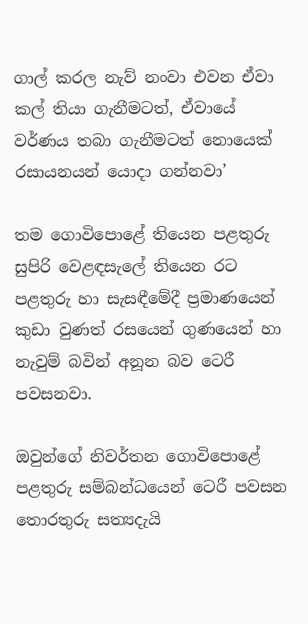ගාල් කරල නැව් නංවා එවන ඒවා කල් තියා ගැනීමටත්, ඒවායේ වර්ණය තබා ගැනීමටත් නොයෙක් රසායනයන් යොදා ගන්නවා’

තම ගොවිපොළේ තියෙන පළතුරු සුපිරි වෙළඳසැලේ තියෙන රට පළතුරු හා සැසඳීමේදී ප්‍රමාණයෙන් කුඩා වුණත් රසයෙන් ගුණයෙන් හා නැවුම් බවින් අනූන බව ටෙරී පවසනවා.

ඔවුන්ගේ නිවර්තන ගොවිපොළේ පළතුරු සම්බන්ධයෙන් ටෙරී පවසන තොරතුරු සත්‍යදැයි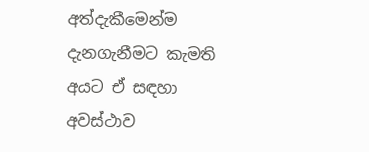අත්දැකීමෙන්ම දැනගැනීමට කැමති අයට ඒ සඳහා අවස්ථාව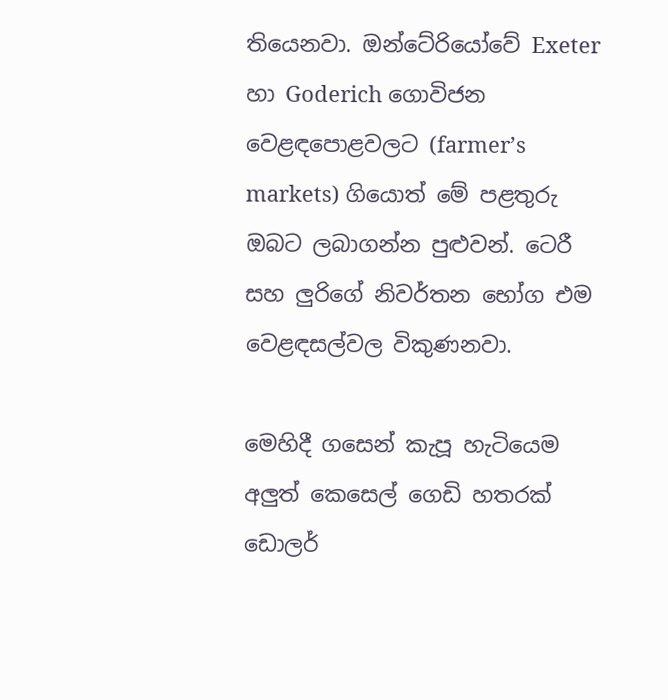තියෙනවා. ඔන්ටේරියෝවේ Exeter හා Goderich ගොවිජන වෙළඳපොළවලට (farmer’s markets) ගියොත් මේ පළතුරු ඔබට ලබාගන්න පුළුවන්. ටෙරී සහ ලුරිගේ නිවර්තන භෝග එම වෙළඳසල්වල විකුණනවා.

මෙහිදී ගසෙන් කැපූ හැටියෙම අලුත් කෙසෙල් ගෙඩි හතරක් ඩොලර්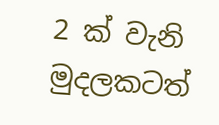2 ක් වැනි මුදලකටත්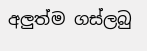අලුත්ම ගස්ලබු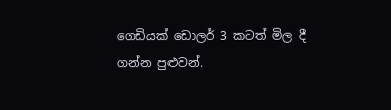ගෙඩියක් ඩොලර් 3 කටත් මිල දී ගන්න පුළුවන්.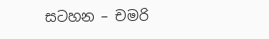සටහන – චමරි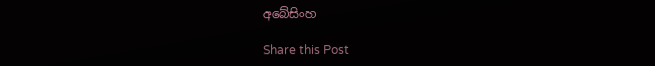අබේසිංහ

Share this Post